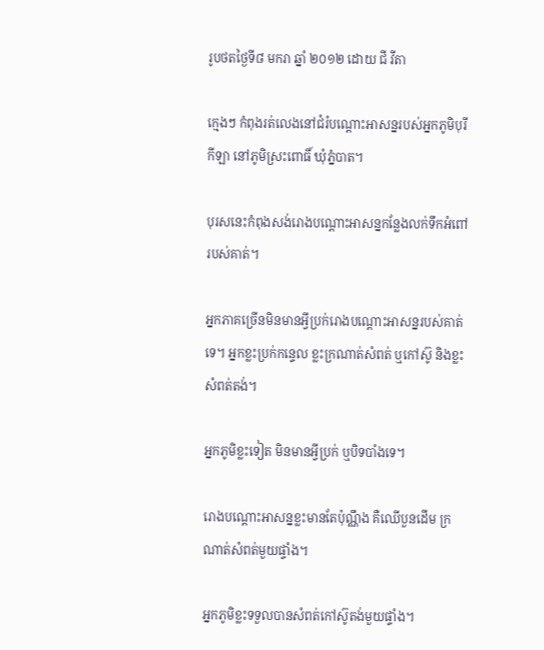រូបថតថ្ងៃទី៨ មករា ឆ្នាំ ២០១២ ដោយ ជី វីតា

ក្មេងៗ កំពុងរត់លេងនៅជំរំបណ្ដោះអាសន្នរបស់អ្នកភូមិបុរីកីឡា នៅភូមិស្រះពោធិ៍ ឃុំភ្នំបាត។

បុរសនេះកំពុងសង់រោងបណ្ដោះអាសន្នកន្លែងលក់ទឹកអំពៅរបស់គាត់។

អ្នកភាគច្រើនមិនមានអ្វីប្រក់រោងបណ្ដោះអាសន្នរបស់គាត់ទេ។ អ្នកខ្លះប្រក់កន្ទេល ខ្លះក្រណាត់សំពត់ ឬកៅស៊ូ និងខ្លះសំពត់តង់។

អ្នកភូមិខ្លះទៀត មិនមានអ្វីប្រក់ ឬបិទបាំងទេ។

រោងបណ្ដោះអាសន្នខ្លះមានតែប៉ុណ្ណឹង គឺឈើបួនដើម ក្រណាត់សំពត់មួយផ្ទាំង។

អ្នកភូមិខ្លះទទួលបានសំពត់កៅស៊ូតង់មួយផ្ទាំង។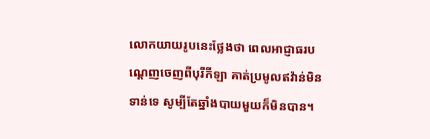លោកយាយរូបនេះថ្លែងថា ពេលអាជ្ញាធរបណ្ដេញចេញពីបុរីកីឡា គាត់ប្រមូលឥវ៉ាន់មិនទាន់ទេ សូម្បីតែឆ្នាំងបាយមួយក៏មិនបាន។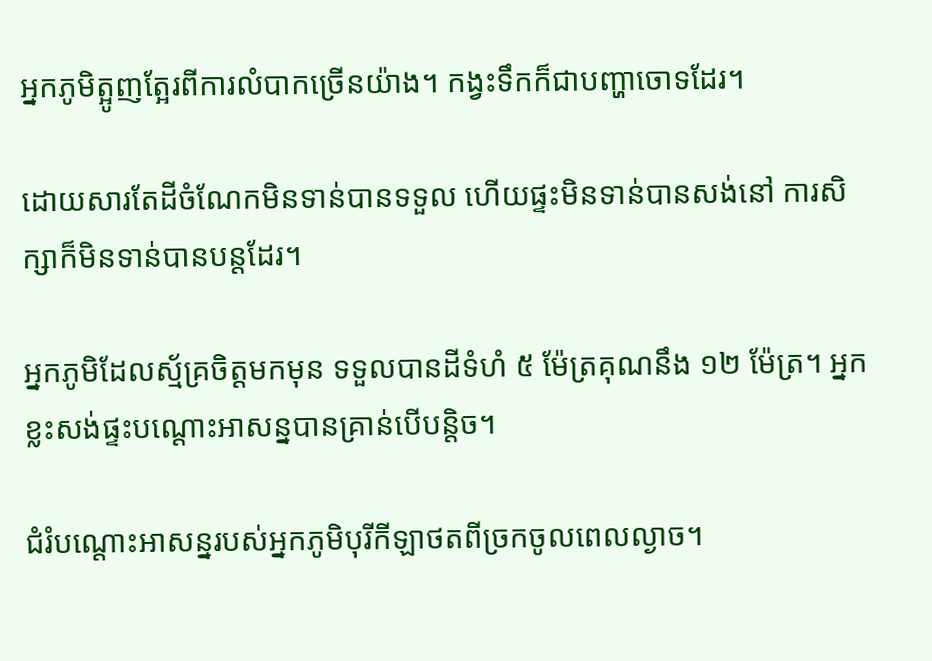អ្នកភូមិត្អូញត្អែរពីការលំបាកច្រើនយ៉ាង។ កង្វះទឹកក៏ជាបញ្ហាចោទដែរ។

ដោយសារតែដីចំណែកមិនទាន់បានទទួល ហើយផ្ទះមិនទាន់បានសង់នៅ ការសិក្សាក៏មិនទាន់បានបន្តដែរ។

អ្នកភូមិដែលស្ម័គ្រចិត្តមកមុន ទទួលបានដីទំហំ ៥ ម៉ែត្រគុណនឹង ១២ ម៉ែត្រ។ អ្នកខ្លះសង់ផ្ទះបណ្ដោះអាសន្នបានគ្រាន់បើបន្តិច។

ជំរំបណ្ដោះអាសន្នរបស់អ្នកភូមិបុរីកីឡាថតពីច្រកចូលពេលល្ងាច។